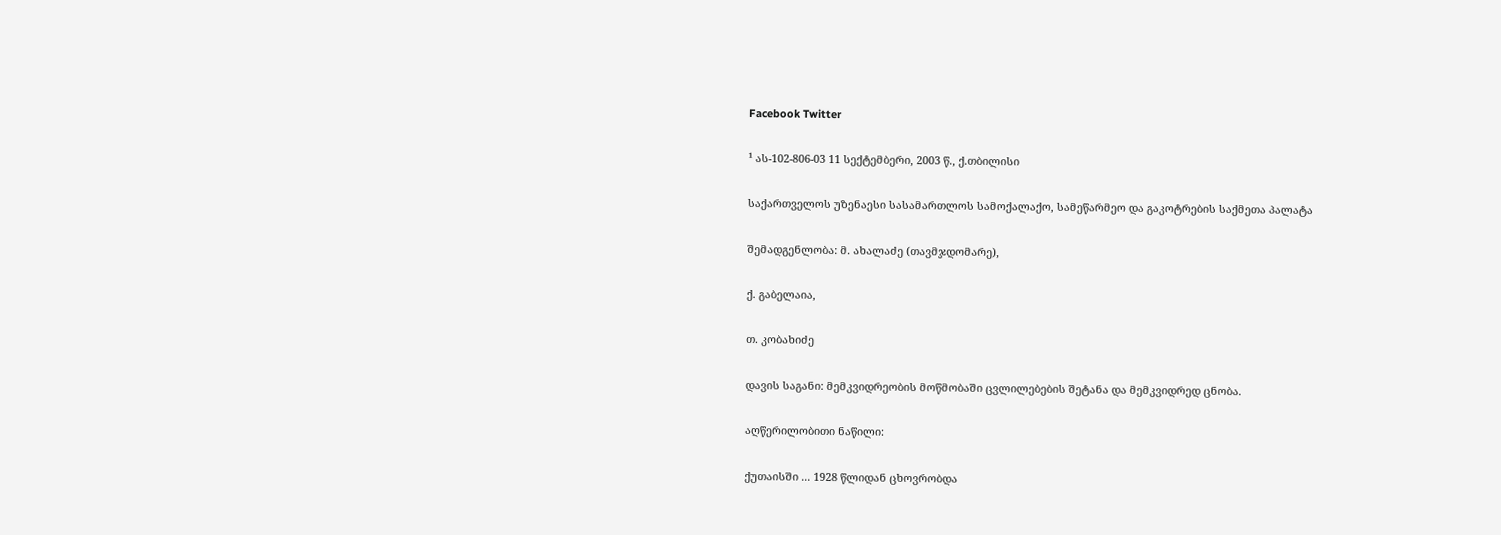Facebook Twitter

¹ ას-102-806-03 11 სექტემბერი, 2003 წ., ქ.თბილისი

საქართველოს უზენაესი სასამართლოს სამოქალაქო, სამეწარმეო და გაკოტრების საქმეთა პალატა

შემადგენლობა: მ. ახალაძე (თავმჯდომარე),

ქ. გაბელაია,

თ. კობახიძე

დავის საგანი: მემკვიდრეობის მოწმობაში ცვლილებების შეტანა და მემკვიდრედ ცნობა.

აღწერილობითი ნაწილი:

ქუთაისში ... 1928 წლიდან ცხოვრობდა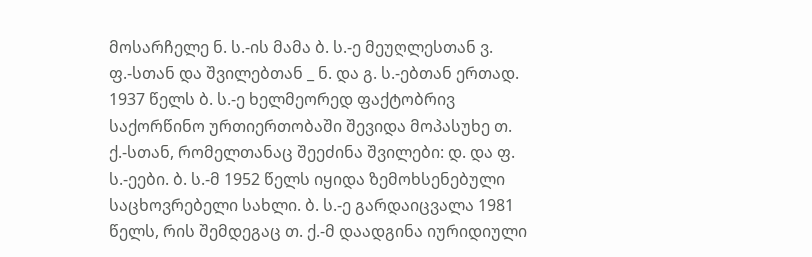მოსარჩელე ნ. ს.-ის მამა ბ. ს.-ე მეუღლესთან ვ. ფ.-სთან და შვილებთან _ ნ. და გ. ს.-ებთან ერთად. 1937 წელს ბ. ს.-ე ხელმეორედ ფაქტობრივ საქორწინო ურთიერთობაში შევიდა მოპასუხე თ. ქ.-სთან, რომელთანაც შეეძინა შვილები: დ. და ფ. ს.-ეები. ბ. ს.-მ 1952 წელს იყიდა ზემოხსენებული საცხოვრებელი სახლი. ბ. ს.-ე გარდაიცვალა 1981 წელს, რის შემდეგაც თ. ქ.-მ დაადგინა იურიდიული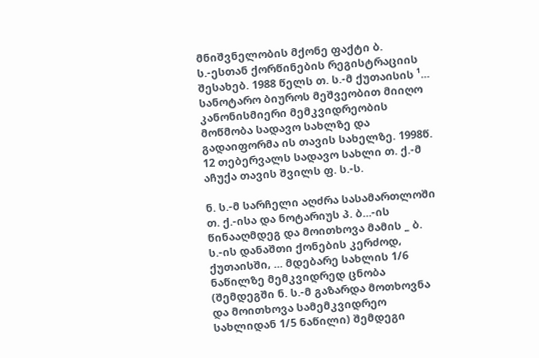მნიშვნელობის მქონე ფაქტი ბ. ს.-ესთან ქორწინების რეგისტრაციის შესახებ. 1988 წელს თ. ს.-მ ქუთაისის ¹... სანოტარო ბიუროს მეშვეობით მიიღო კანონისმიერი მემკვიდრეობის მოწმობა სადავო სახლზე და გადაიფორმა ის თავის სახელზე. 1998წ. 12 თებერვალს სადავო სახლი თ. ქ.-მ აჩუქა თავის შვილს ფ. ს.-ს.

ნ. ს.-მ სარჩელი აღძრა სასამართლოში თ. ქ.-ისა და ნოტარიუს პ. ბ...-ის წინააღმდეგ და მოითხოვა მამის _ ბ. ს.-ის დანაშთი ქონების კერძოდ, ქუთაისში, ... მდებარე სახლის 1/6 ნაწილზე მემკვიდრედ ცნობა (შემდეგში ნ. ს.-მ გაზარდა მოთხოვნა და მოითხოვა სამემკვიდრეო სახლიდან 1/5 ნაწილი) შემდეგი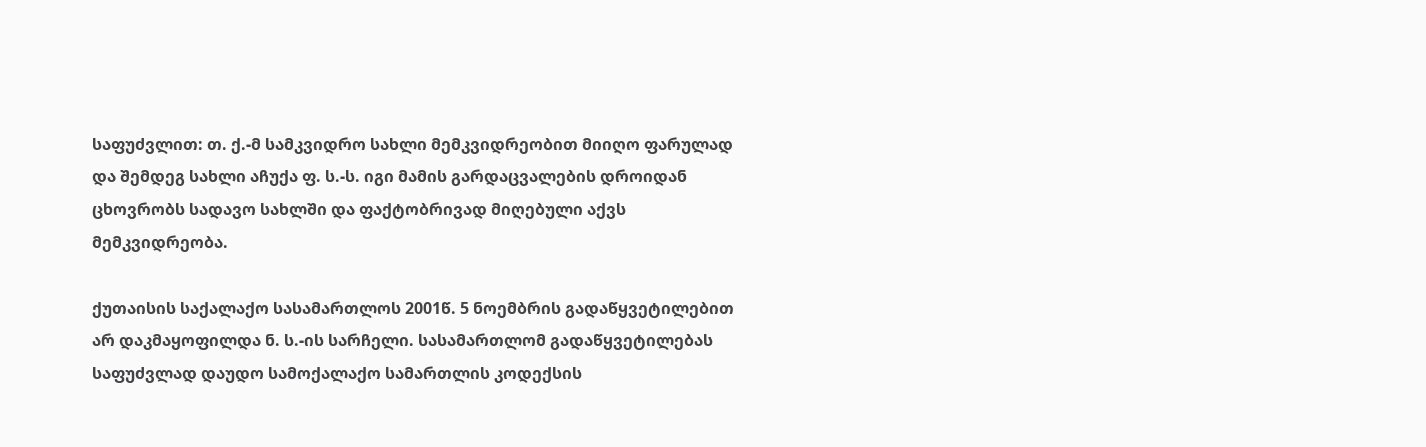საფუძვლით: თ. ქ.-მ სამკვიდრო სახლი მემკვიდრეობით მიიღო ფარულად და შემდეგ სახლი აჩუქა ფ. ს.-ს. იგი მამის გარდაცვალების დროიდან ცხოვრობს სადავო სახლში და ფაქტობრივად მიღებული აქვს მემკვიდრეობა.

ქუთაისის საქალაქო სასამართლოს 2001წ. 5 ნოემბრის გადაწყვეტილებით არ დაკმაყოფილდა ნ. ს.-ის სარჩელი. სასამართლომ გადაწყვეტილებას საფუძვლად დაუდო სამოქალაქო სამართლის კოდექსის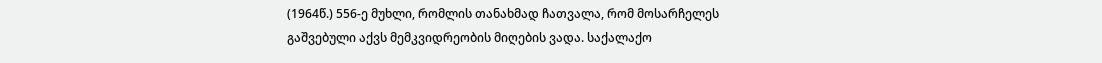(1964წ.) 556-ე მუხლი, რომლის თანახმად ჩათვალა, რომ მოსარჩელეს გაშვებული აქვს მემკვიდრეობის მიღების ვადა. საქალაქო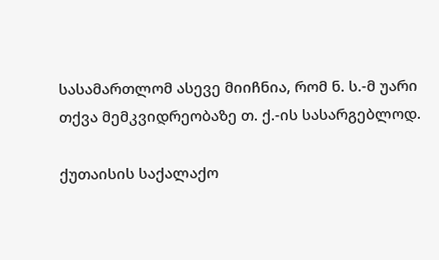სასამართლომ ასევე მიიჩნია, რომ ნ. ს.-მ უარი თქვა მემკვიდრეობაზე თ. ქ.-ის სასარგებლოდ.

ქუთაისის საქალაქო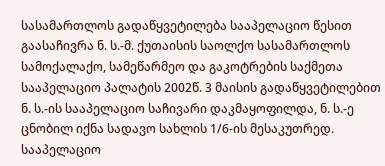სასამართლოს გადაწყვეტილება სააპელაციო წესით გაასაჩივრა ნ. ს.-მ. ქუთაისის საოლქო სასამართლოს სამოქალაქო, სამეწარმეო და გაკოტრების საქმეთა სააპელაციო პალატის 2002წ. 3 მაისის გადაწყვეტილებით ნ. ს.-ის სააპელაციო საჩივარი დაკმაყოფილდა, ნ. ს.-ე ცნობილ იქნა სადავო სახლის 1/6-ის მესაკუთრედ. სააპელაციო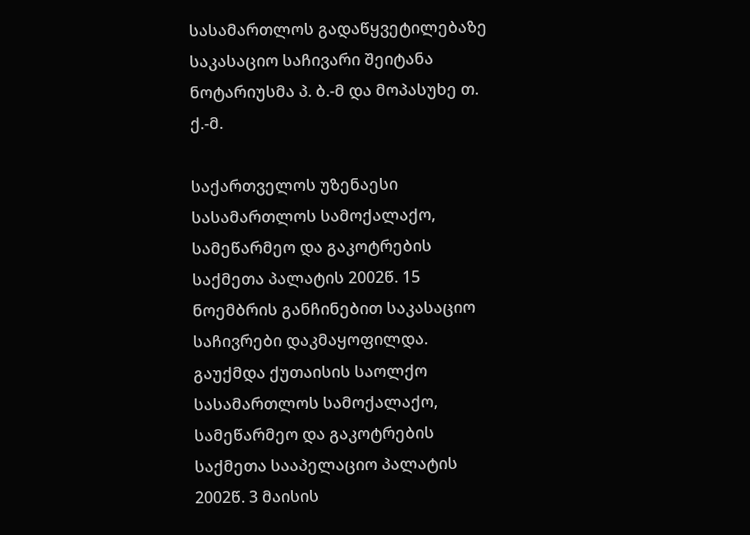სასამართლოს გადაწყვეტილებაზე საკასაციო საჩივარი შეიტანა ნოტარიუსმა პ. ბ.-მ და მოპასუხე თ. ქ.-მ.

საქართველოს უზენაესი სასამართლოს სამოქალაქო, სამეწარმეო და გაკოტრების საქმეთა პალატის 2002წ. 15 ნოემბრის განჩინებით საკასაციო საჩივრები დაკმაყოფილდა. გაუქმდა ქუთაისის საოლქო სასამართლოს სამოქალაქო, სამეწარმეო და გაკოტრების საქმეთა სააპელაციო პალატის 2002წ. 3 მაისის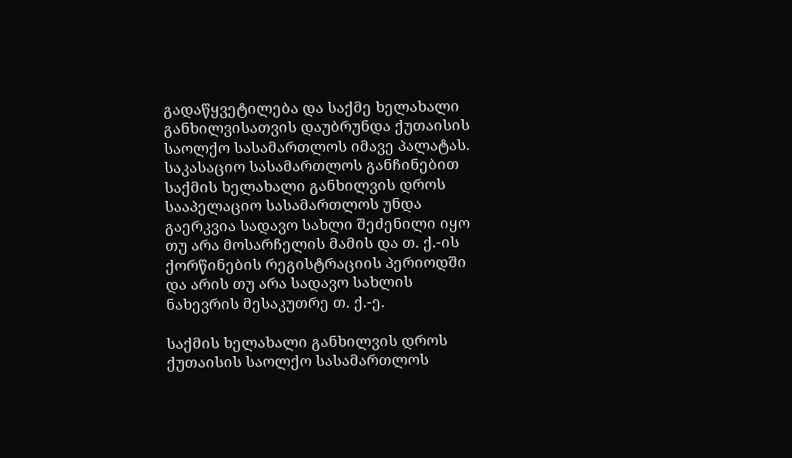გადაწყვეტილება და საქმე ხელახალი განხილვისათვის დაუბრუნდა ქუთაისის საოლქო სასამართლოს იმავე პალატას. საკასაციო სასამართლოს განჩინებით საქმის ხელახალი განხილვის დროს სააპელაციო სასამართლოს უნდა გაერკვია სადავო სახლი შეძენილი იყო თუ არა მოსარჩელის მამის და თ. ქ.-ის ქორწინების რეგისტრაციის პერიოდში და არის თუ არა სადავო სახლის ნახევრის მესაკუთრე თ. ქ.-ე.

საქმის ხელახალი განხილვის დროს ქუთაისის საოლქო სასამართლოს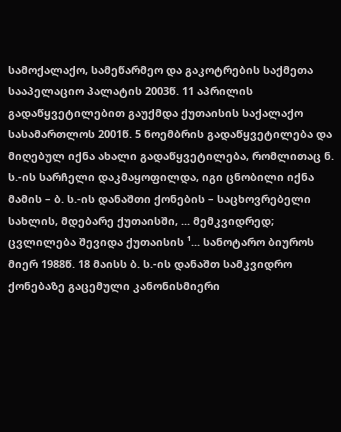სამოქალაქო, სამეწარმეო და გაკოტრების საქმეთა სააპელაციო პალატის 2003წ. 11 აპრილის გადაწყვეტილებით გაუქმდა ქუთაისის საქალაქო სასამართლოს 2001წ. 5 ნოემბრის გადაწყვეტილება და მიღებულ იქნა ახალი გადაწყვეტილება, რომლითაც ნ. ს.-ის სარჩელი დაკმაყოფილდა, იგი ცნობილი იქნა მამის – ბ. ს.-ის დანაშთი ქონების – საცხოვრებელი სახლის, მდებარე ქუთაისში, ... მემკვიდრედ; ცვლილება შევიდა ქუთაისის ¹... სანოტარო ბიუროს მიერ 1988წ. 18 მაისს ბ. ს.-ის დანაშთ სამკვიდრო ქონებაზე გაცემული კანონისმიერი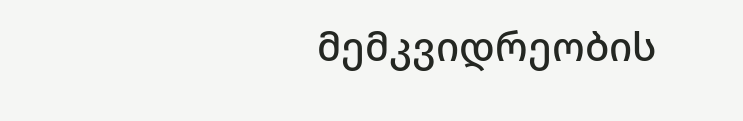მემკვიდრეობის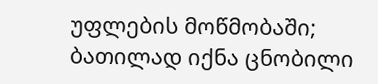უფლების მოწმობაში; ბათილად იქნა ცნობილი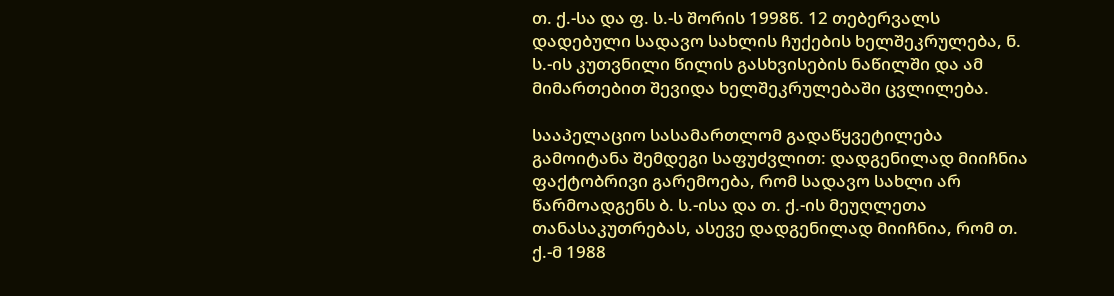თ. ქ.-სა და ფ. ს.-ს შორის 1998წ. 12 თებერვალს დადებული სადავო სახლის ჩუქების ხელშეკრულება, ნ. ს.-ის კუთვნილი წილის გასხვისების ნაწილში და ამ მიმართებით შევიდა ხელშეკრულებაში ცვლილება.

სააპელაციო სასამართლომ გადაწყვეტილება გამოიტანა შემდეგი საფუძვლით: დადგენილად მიიჩნია ფაქტობრივი გარემოება, რომ სადავო სახლი არ წარმოადგენს ბ. ს.-ისა და თ. ქ.-ის მეუღლეთა თანასაკუთრებას, ასევე დადგენილად მიიჩნია, რომ თ. ქ.-მ 1988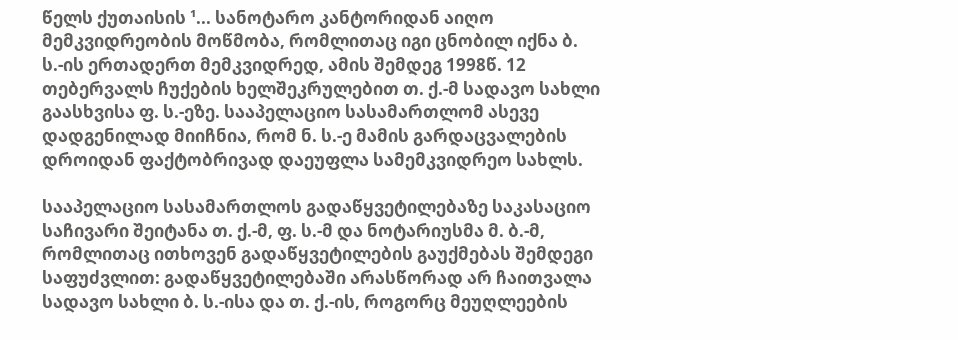წელს ქუთაისის ¹... სანოტარო კანტორიდან აიღო მემკვიდრეობის მოწმობა, რომლითაც იგი ცნობილ იქნა ბ. ს.-ის ერთადერთ მემკვიდრედ, ამის შემდეგ 1998წ. 12 თებერვალს ჩუქების ხელშეკრულებით თ. ქ.-მ სადავო სახლი გაასხვისა ფ. ს.-ეზე. სააპელაციო სასამართლომ ასევე დადგენილად მიიჩნია, რომ ნ. ს.-ე მამის გარდაცვალების დროიდან ფაქტობრივად დაეუფლა სამემკვიდრეო სახლს.

სააპელაციო სასამართლოს გადაწყვეტილებაზე საკასაციო საჩივარი შეიტანა თ. ქ.-მ, ფ. ს.-მ და ნოტარიუსმა მ. ბ.-მ, რომლითაც ითხოვენ გადაწყვეტილების გაუქმებას შემდეგი საფუძვლით: გადაწყვეტილებაში არასწორად არ ჩაითვალა სადავო სახლი ბ. ს.-ისა და თ. ქ.-ის, როგორც მეუღლეების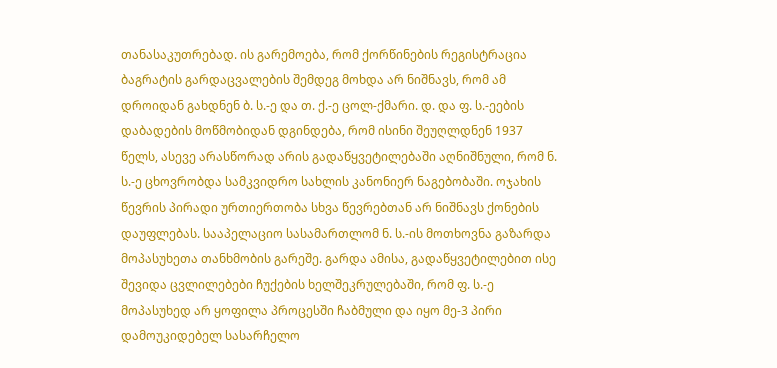თანასაკუთრებად. ის გარემოება, რომ ქორწინების რეგისტრაცია ბაგრატის გარდაცვალების შემდეგ მოხდა არ ნიშნავს, რომ ამ დროიდან გახდნენ ბ. ს.-ე და თ. ქ.-ე ცოლ-ქმარი. დ. და ფ. ს.-ეების დაბადების მოწმობიდან დგინდება, რომ ისინი შეუღლდნენ 1937 წელს, ასევე არასწორად არის გადაწყვეტილებაში აღნიშნული, რომ ნ. ს.-ე ცხოვრობდა სამკვიდრო სახლის კანონიერ ნაგებობაში. ოჯახის წევრის პირადი ურთიერთობა სხვა წევრებთან არ ნიშნავს ქონების დაუფლებას. სააპელაციო სასამართლომ ნ. ს.-ის მოთხოვნა გაზარდა მოპასუხეთა თანხმობის გარეშე. გარდა ამისა, გადაწყვეტილებით ისე შევიდა ცვლილებები ჩუქების ხელშეკრულებაში, რომ ფ. ს.-ე მოპასუხედ არ ყოფილა პროცესში ჩაბმული და იყო მე-3 პირი დამოუკიდებელ სასარჩელო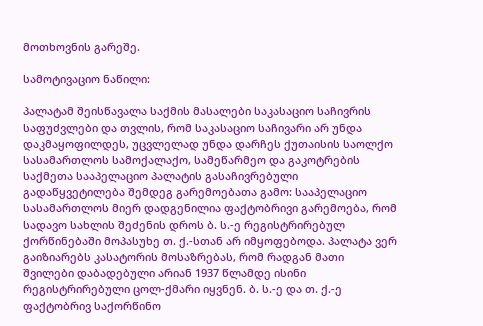მოთხოვნის გარეშე.

სამოტივაციო ნაწილი:

პალატამ შეისწავალა საქმის მასალები საკასაციო საჩივრის საფუძვლები და თვლის, რომ საკასაციო საჩივარი არ უნდა დაკმაყოფილდეს, უცვლელად უნდა დარჩეს ქუთაისის საოლქო სასამართლოს სამოქალაქო, სამეწარმეო და გაკოტრების საქმეთა სააპელაციო პალატის გასაჩივრებული გადაწყვეტილება შემდეგ გარემოებათა გამო: სააპელაციო სასამართლოს მიერ დადგენილია ფაქტობრივი გარემოება, რომ სადავო სახლის შეძენის დროს ბ. ს.-ე რეგისტრირებულ ქორწინებაში მოპასუხე თ. ქ.-სთან არ იმყოფებოდა. პალატა ვერ გაიზიარებს კასატორის მოსაზრებას, რომ რადგან მათი შვილები დაბადებული არიან 1937 წლამდე ისინი რეგისტრირებული ცოლ-ქმარი იყვნენ. ბ. ს.-ე და თ. ქ.-ე ფაქტობრივ საქორწინო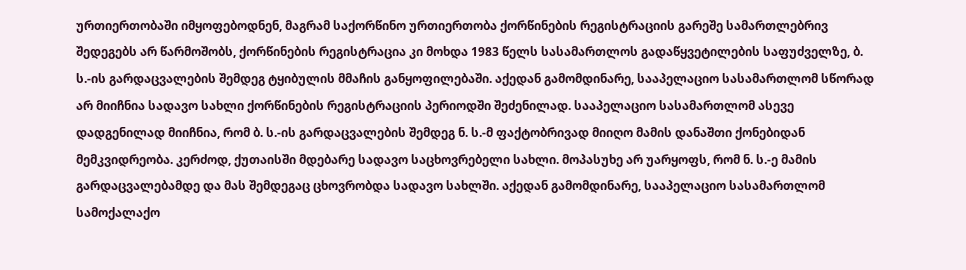ურთიერთობაში იმყოფებოდნენ, მაგრამ საქორწინო ურთიერთობა ქორწინების რეგისტრაციის გარეშე სამართლებრივ შედეგებს არ წარმოშობს, ქორწინების რეგისტრაცია კი მოხდა 1983 წელს სასამართლოს გადაწყვეტილების საფუძველზე, ბ. ს.-ის გარდაცვალების შემდეგ ტყიბულის მმაჩის განყოფილებაში. აქედან გამომდინარე, სააპელაციო სასამართლომ სწორად არ მიიჩნია სადავო სახლი ქორწინების რეგისტრაციის პერიოდში შეძენილად. სააპელაციო სასამართლომ ასევე დადგენილად მიიჩნია, რომ ბ. ს.-ის გარდაცვალების შემდეგ ნ. ს.-მ ფაქტობრივად მიიღო მამის დანაშთი ქონებიდან მემკვიდრეობა. კერძოდ, ქუთაისში მდებარე სადავო საცხოვრებელი სახლი. მოპასუხე არ უარყოფს, რომ ნ. ს.-ე მამის გარდაცვალებამდე და მას შემდეგაც ცხოვრობდა სადავო სახლში. აქედან გამომდინარე, სააპელაციო სასამართლომ სამოქალაქო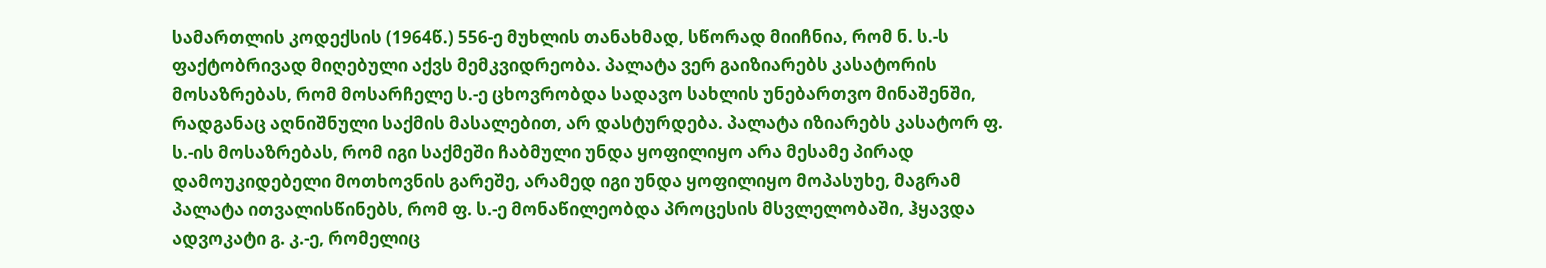სამართლის კოდექსის (1964წ.) 556-ე მუხლის თანახმად, სწორად მიიჩნია, რომ ნ. ს.-ს ფაქტობრივად მიღებული აქვს მემკვიდრეობა. პალატა ვერ გაიზიარებს კასატორის მოსაზრებას, რომ მოსარჩელე ს.-ე ცხოვრობდა სადავო სახლის უნებართვო მინაშენში, რადგანაც აღნიშნული საქმის მასალებით, არ დასტურდება. პალატა იზიარებს კასატორ ფ. ს.-ის მოსაზრებას, რომ იგი საქმეში ჩაბმული უნდა ყოფილიყო არა მესამე პირად დამოუკიდებელი მოთხოვნის გარეშე, არამედ იგი უნდა ყოფილიყო მოპასუხე, მაგრამ პალატა ითვალისწინებს, რომ ფ. ს.-ე მონაწილეობდა პროცესის მსვლელობაში, ჰყავდა ადვოკატი გ. კ.-ე, რომელიც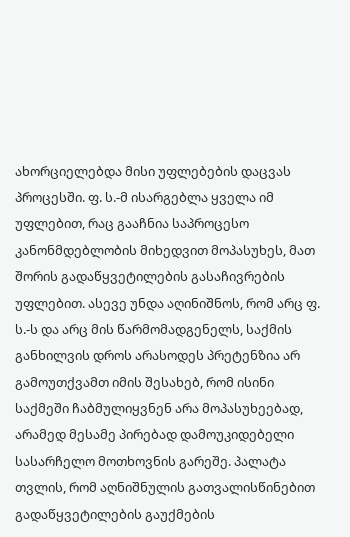ახორციელებდა მისი უფლებების დაცვას პროცესში. ფ. ს.-მ ისარგებლა ყველა იმ უფლებით, რაც გააჩნია საპროცესო კანონმდებლობის მიხედვით მოპასუხეს, მათ შორის გადაწყვეტილების გასაჩივრების უფლებით. ასევე უნდა აღინიშნოს, რომ არც ფ. ს.-ს და არც მის წარმომადგენელს, საქმის განხილვის დროს არასოდეს პრეტენზია არ გამოუთქვამთ იმის შესახებ, რომ ისინი საქმეში ჩაბმულიყვნენ არა მოპასუხეებად, არამედ მესამე პირებად დამოუკიდებელი სასარჩელო მოთხოვნის გარეშე. პალატა თვლის, რომ აღნიშნულის გათვალისწინებით გადაწყვეტილების გაუქმების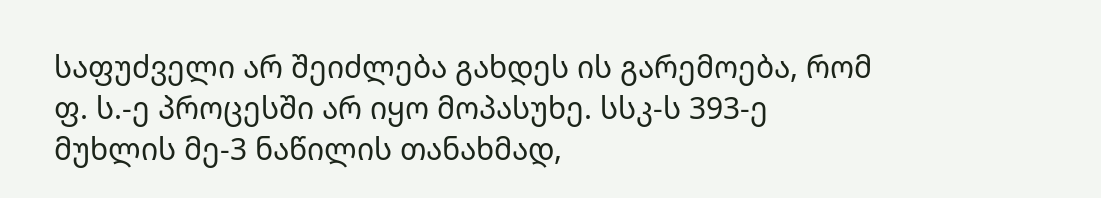საფუძველი არ შეიძლება გახდეს ის გარემოება, რომ ფ. ს.-ე პროცესში არ იყო მოპასუხე. სსკ-ს 393-ე მუხლის მე-3 ნაწილის თანახმად,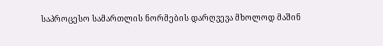საპროცესო სამართლის ნორმების დარღვევა მხოლოდ მაშინ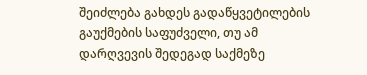შეიძლება გახდეს გადაწყვეტილების გაუქმების საფუძველი, თუ ამ დარღვევის შედეგად საქმეზე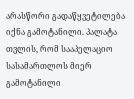არასწორი გადაწყვეტილება იქნა გამოტანილი. პალატა თვლის, რომ სააპელაციო სასამართლოს მიერ გამოტანილი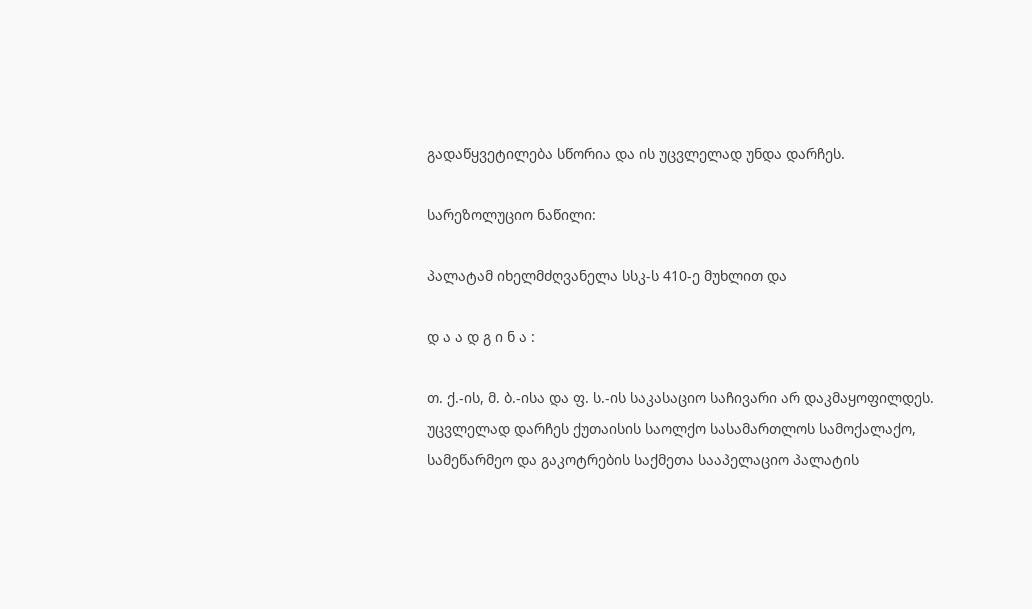გადაწყვეტილება სწორია და ის უცვლელად უნდა დარჩეს.

სარეზოლუციო ნაწილი:

პალატამ იხელმძღვანელა სსკ-ს 410-ე მუხლით და

დ ა ა დ გ ი ნ ა :

თ. ქ.-ის, მ. ბ.-ისა და ფ. ს.-ის საკასაციო საჩივარი არ დაკმაყოფილდეს. უცვლელად დარჩეს ქუთაისის საოლქო სასამართლოს სამოქალაქო, სამეწარმეო და გაკოტრების საქმეთა სააპელაციო პალატის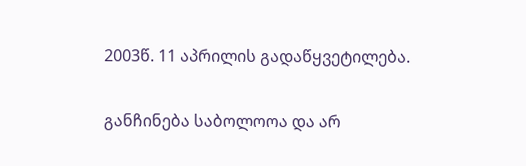2003წ. 11 აპრილის გადაწყვეტილება.

განჩინება საბოლოოა და არ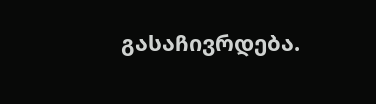გასაჩივრდება.